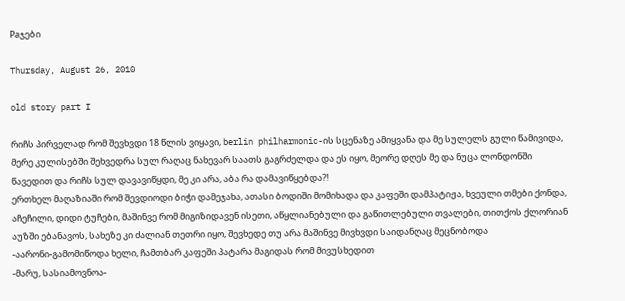Paჯები

Thursday, August 26, 2010

old story part I

რიჩს პირველად რომ შევხვდი 18 წლის ვიყავი, berlin philharmonic-ის სცენაზე ამიყვანა და მე სულელს გული წამივიდა, მერე კულისებში შეხვედრა სულ რაღაც ნახევარ საათს გაგრძელდა და ეს იყო, მეორე დღეს მე და ნუცა ლონდონში წავედით და რიჩს სულ დავავიწყდი, მე კი არა, აბა რა დამავიწყებდა?!
ერთხელ მაღაზიაში რომ შევდიოდი ბიჭი დამეჯახა, ათასი ბოდიში მომიხადა და კაფეში დამპატიჟა, ხვეული თმები ქონდა, აჩეჩილი, დიდი ტუჩები, მაშინვე რომ მიგიზიდავენ ისეთი, აწყლიანებული და გაწითლებული თვალები, თითქოს ქლორიან აუზში ებანავოს, სახეზე კი ძალიან თეთრი იყო, შევხედე თუ არა მაშინვე მივხვდი საიდანღაც მეცნობოდა
-აარონი-გამომიწოდა ხელი, ჩამთბარ კაფეში პატარა მაგიდას რომ მივუსხედით
-მარუ, სასიამოვნოა-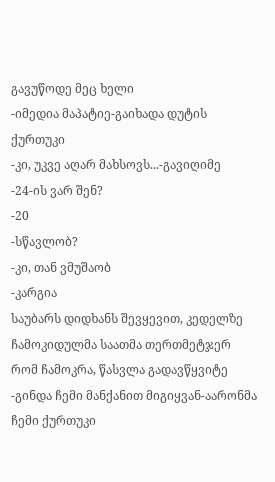გავუწოდე მეც ხელი
-იმედია მაპატიე-გაიხადა დუტის ქურთუკი
-კი, უკვე აღარ მახსოვს...-გავიღიმე
-24-ის ვარ შენ?
-20
-სწავლობ?
-კი, თან ვმუშაობ
-კარგია
საუბარს დიდხანს შევყევით, კედელზე ჩამოკიდულმა საათმა თერთმეტჯერ რომ ჩამოკრა, წასვლა გადავწყვიტე
-გინდა ჩემი მანქანით მიგიყვან-აარონმა ჩემი ქურთუკი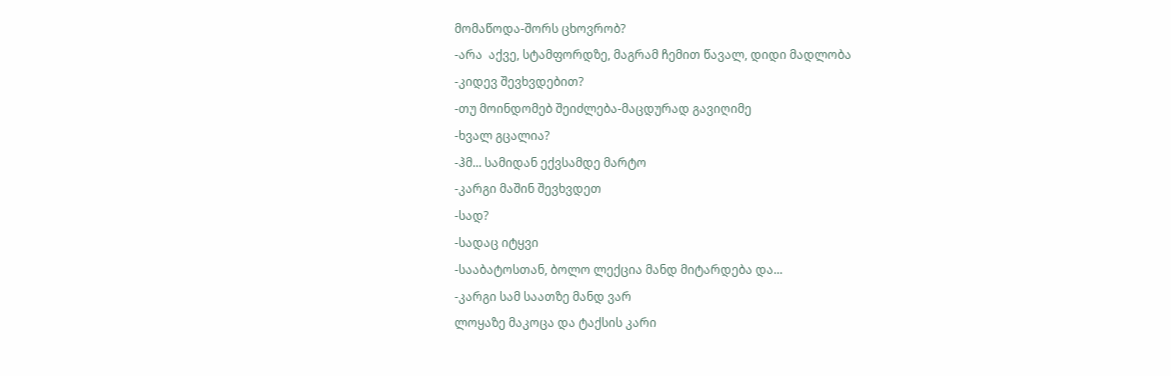მომაწოდა-შორს ცხოვრობ?
-არა  აქვე, სტამფორდზე, მაგრამ ჩემით წავალ, დიდი მადლობა
-კიდევ შევხვდებით?
-თუ მოინდომებ შეიძლება-მაცდურად გავიღიმე
-ხვალ გცალია?
-ჰმ... სამიდან ექვსამდე მარტო
-კარგი მაშინ შევხვდეთ
-სად?
-სადაც იტყვი
-სააბატოსთან, ბოლო ლექცია მანდ მიტარდება და...
-კარგი სამ საათზე მანდ ვარ
ლოყაზე მაკოცა და ტაქსის კარი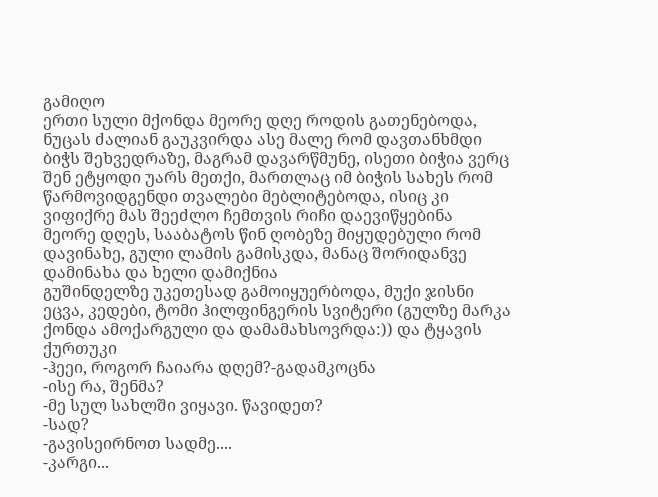გამიღო
ერთი სული მქონდა მეორე დღე როდის გათენებოდა, ნუცას ძალიან გაუკვირდა ასე მალე რომ დავთანხმდი ბიჭს შეხვედრაზე, მაგრამ დავარწმუნე, ისეთი ბიჭია ვერც შენ ეტყოდი უარს მეთქი, მართლაც იმ ბიჭის სახეს რომ წარმოვიდგენდი თვალები მებლიტებოდა, ისიც კი ვიფიქრე მას შეეძლო ჩემთვის რიჩი დაევიწყებინა
მეორე დღეს, სააბატოს წინ ღობეზე მიყუდებული რომ დავინახე, გული ლამის გამისკდა, მანაც შორიდანვე დამინახა და ხელი დამიქნია
გუშინდელზე უკეთესად გამოიყუერბოდა, მუქი ჯისნი ეცვა, კედები, ტომი ჰილფინგერის სვიტერი (გულზე მარკა ქონდა ამოქარგული და დამამახსოვრდა:)) და ტყავის ქურთუკი
-ჰეეი, როგორ ჩაიარა დღემ?-გადამკოცნა
-ისე რა, შენმა?
-მე სულ სახლში ვიყავი. წავიდეთ?
-სად?
-გავისეირნოთ სადმე....
-კარგი...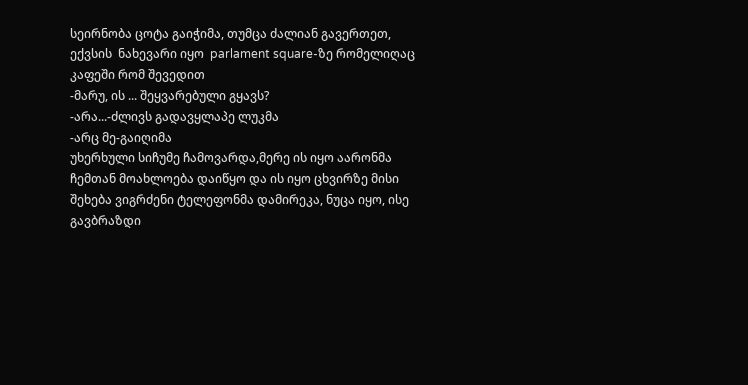სეირნობა ცოტა გაიჭიმა, თუმცა ძალიან გავერთეთ, ექვსის  ნახევარი იყო  parlament square-ზე რომელიღაც კაფეში რომ შევედით
-მარუ, ის ... შეყვარებული გყავს?
-არა...-ძლივს გადავყლაპე ლუკმა
-არც მე-გაიღიმა
უხერხული სიჩუმე ჩამოვარდა,მერე ის იყო აარონმა ჩემთან მოახლოება დაიწყო და ის იყო ცხვირზე მისი შეხება ვიგრძენი ტელეფონმა დამირეკა, ნუცა იყო, ისე გავბრაზდი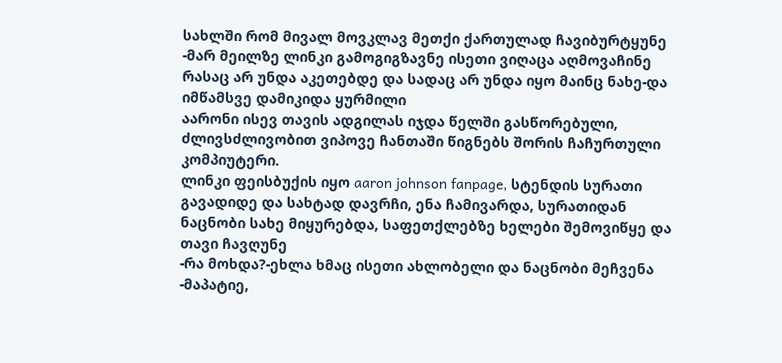სახლში რომ მივალ მოვკლავ მეთქი ქართულად ჩავიბურტყუნე
-მარ მეილზე ლინკი გამოგიგზავნე ისეთი ვიღაცა აღმოვაჩინე რასაც არ უნდა აკეთებდე და სადაც არ უნდა იყო მაინც ნახე-და იმწამსვე დამიკიდა ყურმილი
აარონი ისევ თავის ადგილას იჯდა წელში გასწორებული, ძლივსძლივობით ვიპოვე ჩანთაში წიგნებს შორის ჩაჩურთული კომპიუტერი.
ლინკი ფეისბუქის იყო aaron johnson fanpage, სტენდის სურათი გავადიდე და სახტად დავრჩი, ენა ჩამივარდა, სურათიდან ნაცნობი სახე მიყურებდა, საფეთქლებზე ხელები შემოვიწყე და თავი ჩავღუნე
-რა მოხდა?-ეხლა ხმაც ისეთი ახლობელი და ნაცნობი მეჩვენა
-მაპატიე,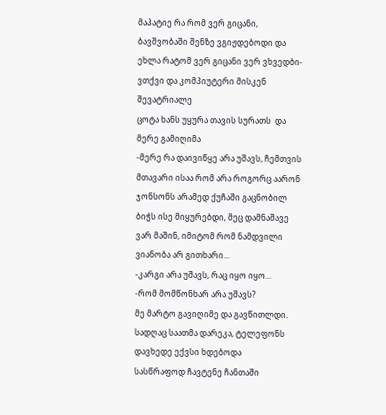მაპატიე რა რომ ვერ გიცანი, ბავშვობაში შენზე ვგიჟდებოდი და ეხლა რატომ ვერ გიცანი ვერ ვხვედბი-ვთქვი და კომპიუტერი მისკენ შევატრიალე
ცოტა ხანს უყურა თავის სურათს  და მერე გამიღიმა
-მერე რა დაივიწყე არა უშავს, ჩემთვის მთავარი ისაა რომ არა როგორც აარონ ჯონსონს არამედ ქუჩაში გაცნობილ ბიჭს ისე მიყურებდი, მეც დამნაშავე ვარ მაშინ, იმიტომ რომ ნამდვილი ვიანობა არ გითხარი...
-კარგი არა უშავს, რაც იყო იყო...
-რომ მომწონხარ არა უშავს?
მე მარტო გავიღიმე და გავწითლდი.
სადღაც საათმა დარეკა, ტელეფონს დავხედე ექვსი ხდებოდა
სასწრაფოდ ჩავტენე ჩანთაში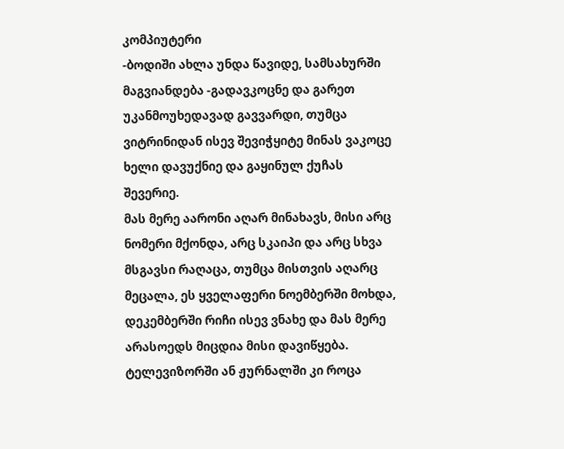კომპიუტერი
-ბოდიში ახლა უნდა წავიდე, სამსახურში მაგვიანდება -გადავკოცნე და გარეთ უკანმოუხედავად გავვარდი, თუმცა ვიტრინიდან ისევ შევიჭყიტე მინას ვაკოცე ხელი დავუქნიე და გაყინულ ქუჩას შევერიე.
მას მერე აარონი აღარ მინახავს, მისი არც ნომერი მქონდა, არც სკაიპი და არც სხვა მსგავსი რაღაცა, თუმცა მისთვის აღარც მეცალა, ეს ყველაფერი ნოემბერში მოხდა, დეკემბერში რიჩი ისევ ვნახე და მას მერე არასოედს მიცდია მისი დავიწყება. ტელევიზორში ან ჟურნალში კი როცა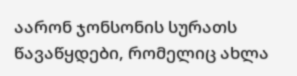აარონ ჯონსონის სურათს წავაწყდები, რომელიც ახლა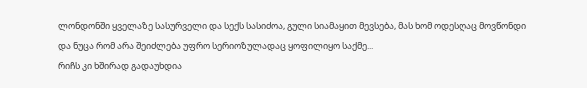ლონდონში ყველაზე სასურველი და სექს სასიძოა, გული სიამაყით მევსება, მას ხომ ოდესღაც მოვწონდი და ნუცა რომ არა შეიძლება უფრო სერიოზულადაც ყოფილიყო საქმე...
რიჩს კი ხშირად გადაუხდია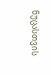ნუცასთვის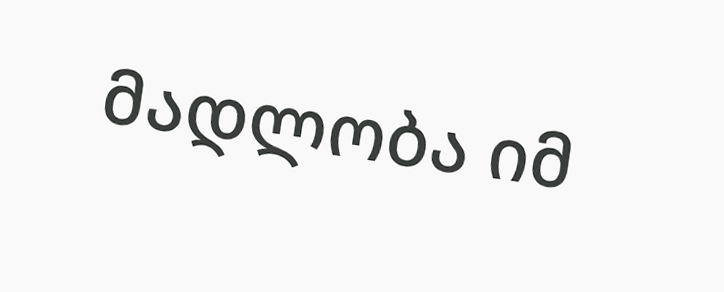მადლობა იმ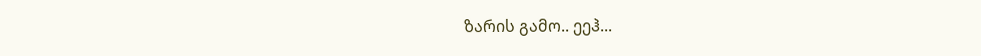ზარის გამო.. ეეჰ...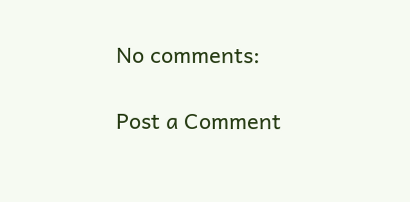No comments:

Post a Comment